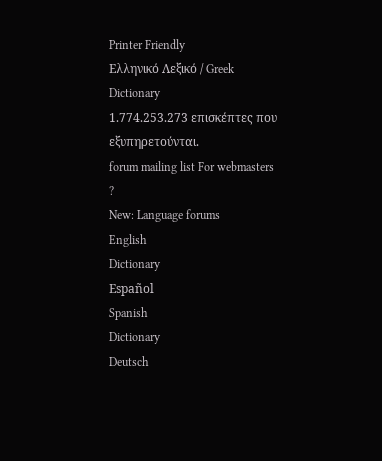Printer Friendly
Ελληνικό Λεξικό / Greek Dictionary
1.774.253.273 επισκέπτες που εξυπηρετούνται.
forum mailing list For webmasters
?
New: Language forums
English
Dictionary
Español
Spanish
Dictionary
Deutsch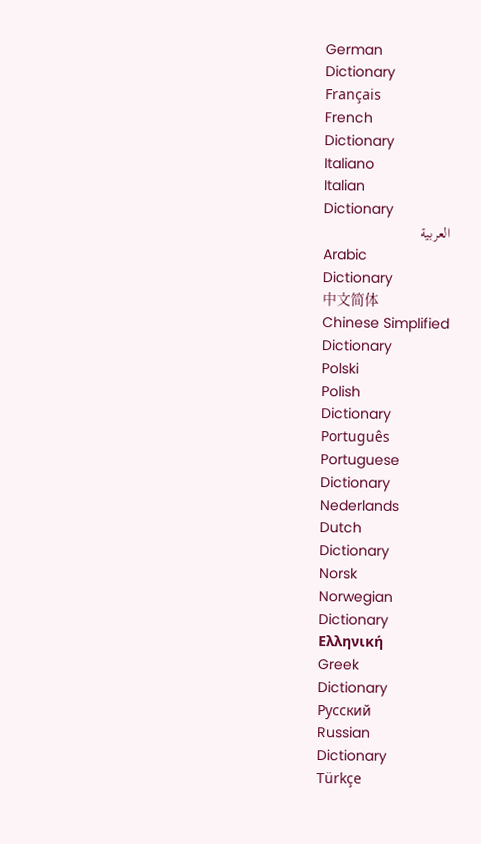German
Dictionary
Français
French
Dictionary
Italiano
Italian
Dictionary
العربية
Arabic
Dictionary
中文简体
Chinese Simplified
Dictionary
Polski
Polish
Dictionary
Português
Portuguese
Dictionary
Nederlands
Dutch
Dictionary
Norsk
Norwegian
Dictionary
Ελληνική
Greek
Dictionary
Русский
Russian
Dictionary
Türkçe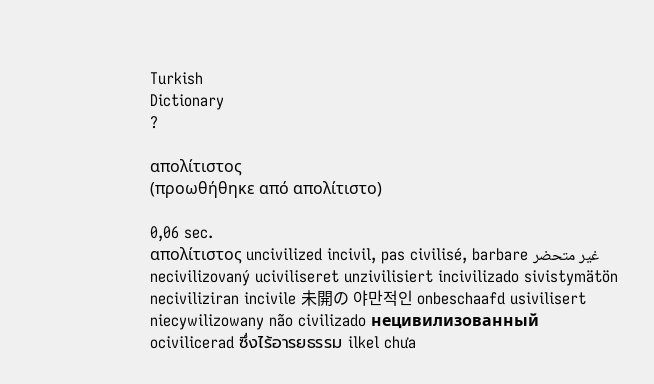Turkish
Dictionary
?

απολίτιστος
(προωθήθηκε από απολίτιστο)

0,06 sec.
απολίτιστος uncivilized incivil, pas civilisé, barbare غير متحضر necivilizovaný uciviliseret unzivilisiert incivilizado sivistymätön neciviliziran incivile 未開の 야만적인 onbeschaafd usivilisert niecywilizowany não civilizado нецивилизованный ocivilicerad ซึ่งไร้อารยธรรม ilkel chưa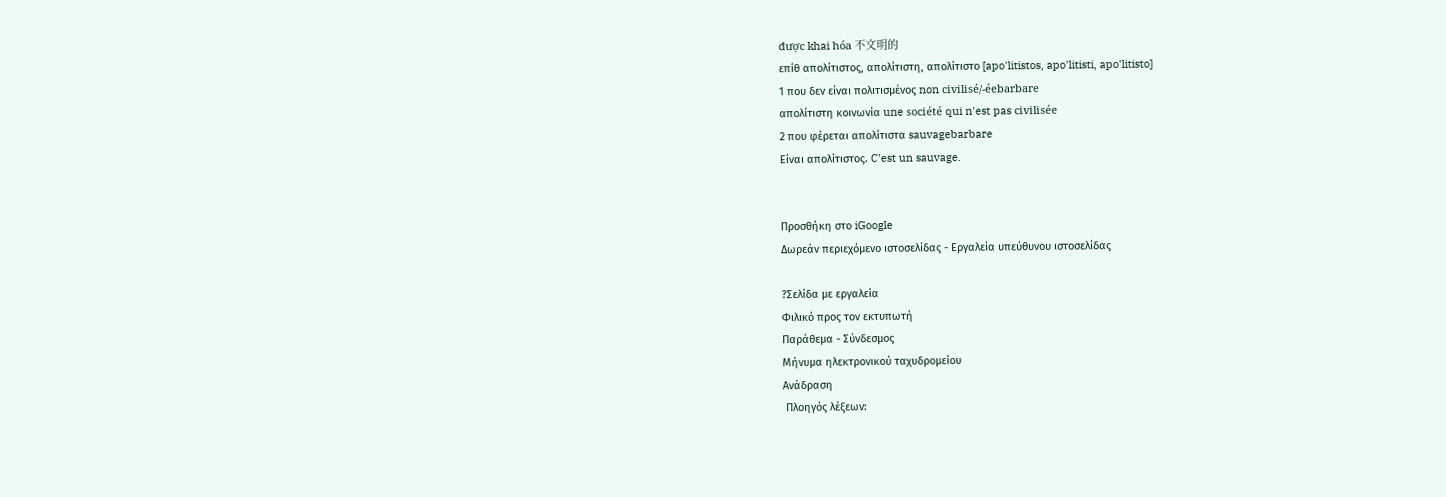được khai hóa 不文明的
επίθ απολίτιστος, απολίτιστη, απολίτιστο [apo'litistos, apo'litisti, apo'litisto]
1 που δεν είναι πολιτισμένος non civilisé/-éebarbare
απολίτιστη κοινωνία une société qui n'est pas civilisée
2 που φέρεται απολίτιστα sauvagebarbare
Είναι απολίτιστος. C'est un sauvage.


Προσθήκη στο iGoogle
Δωρεάν περιεχόμενο ιστοσελίδας - Εργαλεία υπεύθυνου ιστοσελίδας

?Σελίδα με εργαλεία
Φιλικό προς τον εκτυπωτή
Παράθεμα - Σύνδεσμος
Μήνυμα ηλεκτρονικού ταχυδρομείου
Ανάδραση
 Πλοηγός λέξεων: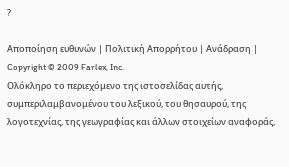?

Αποποίηση ευθυνών | Πολιτική Απορρήτου | Ανάδραση | Copyright © 2009 Farlex, Inc.
Ολόκληρο το περιεχόμενο της ιστοσελίδας αυτής, συμπεριλαμβανομένου του λεξικού, του θησαυρού, της λογοτεχνίας, της γεωγραφίας και άλλων στοιχείων αναφοράς,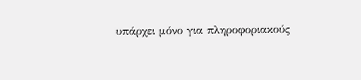υπάρχει μόνο για πληροφοριακούς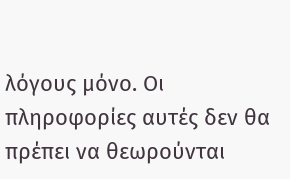λόγους μόνο. Οι πληροφορίες αυτές δεν θα πρέπει να θεωρούνται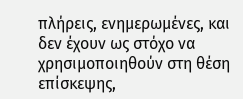πλήρεις, ενημερωμένες, και δεν έχουν ως στόχο να χρησιμοποιηθούν στη θέση επίσκεψης,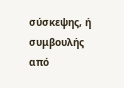σύσκεψης, ή συμβουλής από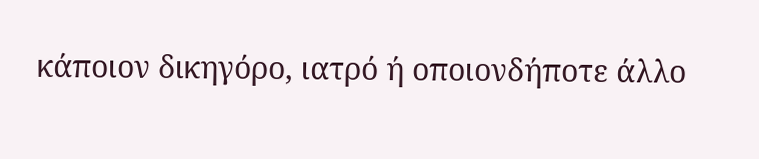κάποιον δικηγόρο, ιατρό ή οποιονδήποτε άλλο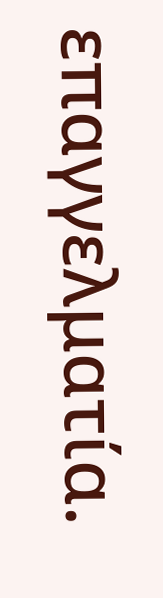επαγγελματία.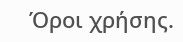Όροι χρήσης.